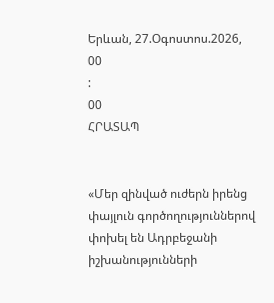Երևան, 27.Օգոստոս.2026,
00
:
00
ՀՐԱՏԱՊ


«Մեր զինված ուժերն իրենց փայլուն գործողություններով փոխել են Ադրբեջանի իշխանությունների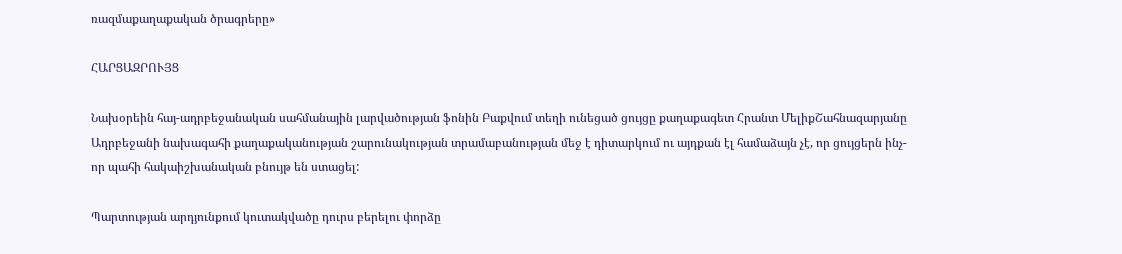ռազմաքաղաքական ծրագրերը»

ՀԱՐՑԱԶՐՈՒՅՑ

Նախօրեին հայ-ադրբեջանական սահմանային լարվածության ֆոնին Բաքվում տեղի ունեցած ցույցը քաղաքագետ Հրանտ ՄելիքՇահնազարյանը Ադրբեջանի նախագահի քաղաքականության շարունակության տրամաբանության մեջ է դիտարկում ու այդքան էլ համաձայն չէ, որ ցույցերն ինչ-որ պահի հակաիշխանական բնույթ են ստացել:

Պարտության արդյունքում կուտակվածը դուրս բերելու փորձը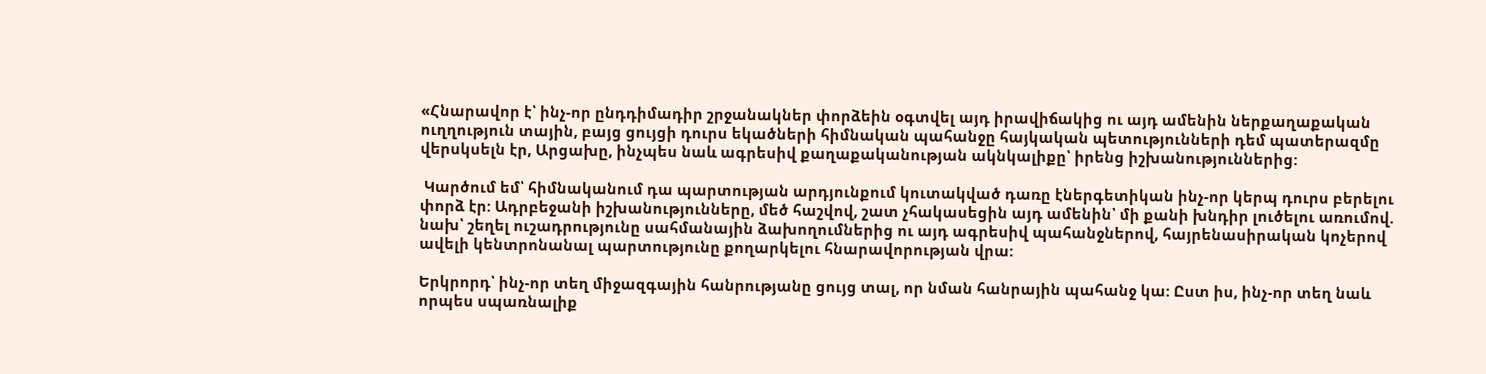«Հնարավոր է՝ ինչ-որ ընդդիմադիր շրջանակներ փորձեին օգտվել այդ իրավիճակից ու այդ ամենին ներքաղաքական ուղղություն տային, բայց ցույցի դուրս եկածների հիմնական պահանջը հայկական պետությունների դեմ պատերազմը վերսկսելն էր, Արցախը, ինչպես նաև ագրեսիվ քաղաքականության ակնկալիքը՝ իրենց իշխանություններից:

 Կարծում եմ՝ հիմնականում դա պարտության արդյունքում կուտակված դառը էներգետիկան ինչ-որ կերպ դուրս բերելու փորձ էր: Ադրբեջանի իշխանությունները, մեծ հաշվով, շատ չհակասեցին այդ ամենին՝ մի քանի խնդիր լուծելու առումով. նախ՝ շեղել ուշադրությունը սահմանային ձախողումներից ու այդ ագրեսիվ պահանջներով, հայրենասիրական կոչերով ավելի կենտրոնանալ պարտությունը քողարկելու հնարավորության վրա:

Երկրորդ՝ ինչ-որ տեղ միջազգային հանրությանը ցույց տալ, որ նման հանրային պահանջ կա: Ըստ իս, ինչ-որ տեղ նաև որպես սպառնալիք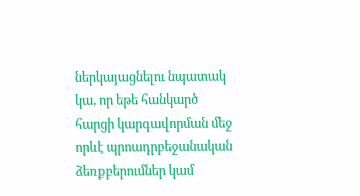ներկայացնելու նպատակ կա, որ եթե հանկարծ հարցի կարգավորման մեջ որևէ պրոադրբեջանական ձեռքբերումներ կամ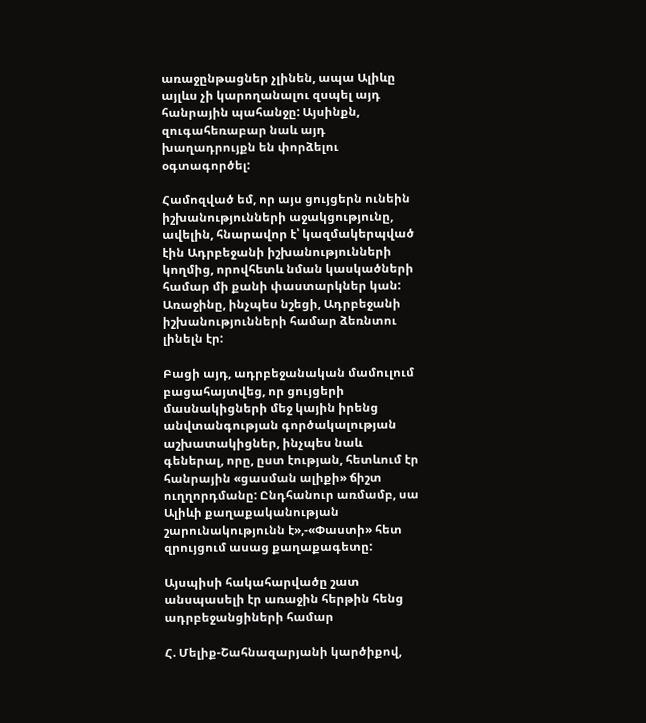առաջընթացներ չլինեն, ապա Ալիևը այլևս չի կարողանալու զսպել այդ հանրային պահանջը: Այսինքն, զուգահեռաբար նաև այդ խաղադրույքն են փորձելու օգտագործել:

Համոզված եմ, որ այս ցույցերն ունեին իշխանությունների աջակցությունը, ավելին, հնարավոր է՝ կազմակերպված էին Ադրբեջանի իշխանությունների կողմից, որովհետև նման կասկածների համար մի քանի փաստարկներ կան: Առաջինը, ինչպես նշեցի, Ադրբեջանի իշխանությունների համար ձեռնտու լինելն էր:

Բացի այդ, ադրբեջանական մամուլում բացահայտվեց, որ ցույցերի մասնակիցների մեջ կային իրենց անվտանգության գործակալության աշխատակիցներ, ինչպես նաև գեներալ, որը, ըստ էության, հետևում էր հանրային «ցասման ալիքի» ճիշտ ուղղորդմանը: Ընդհանուր առմամբ, սա Ալիևի քաղաքականության շարունակությունն է»,-«Փաստի» հետ զրույցում ասաց քաղաքագետը:

Այսպիսի հակահարվածը շատ անսպասելի էր առաջին հերթին հենց ադրբեջանցիների համար

Հ. Մելիք-Շահնազարյանի կարծիքով,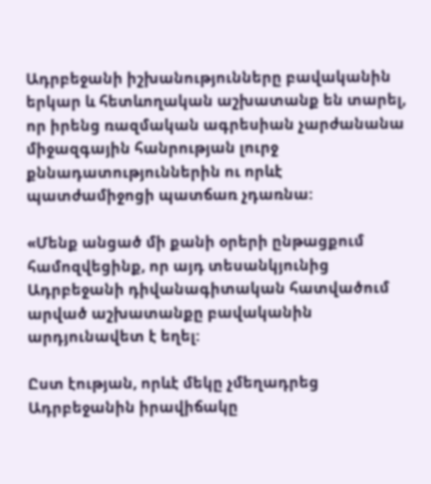Ադրբեջանի իշխանությունները բավականին երկար և հետևողական աշխատանք են տարել, որ իրենց ռազմական ագրեսիան չարժանանա միջազգային հանրության լուրջ քննադատություններին ու որևէ պատժամիջոցի պատճառ չդառնա:

«Մենք անցած մի քանի օրերի ընթացքում համոզվեցինք, որ այդ տեսանկյունից Ադրբեջանի դիվանագիտական հատվածում արված աշխատանքը բավականին արդյունավետ է եղել:

Ըստ էության, որևէ մեկը չմեղադրեց Ադրբեջանին իրավիճակը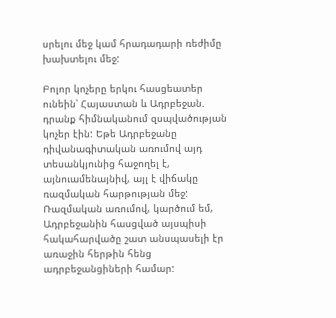սրելու մեջ կամ հրադադարի ռեժիմը խախտելու մեջ:

Բոլոր կոչերը երկու հասցեատեր ունեին՝ Հայաստան և Ադրբեջան. դրանք հիմնականում զսպվածության կոչեր էին: Եթե Ադրբեջանը դիվանագիտական առումով այդ տեսանկյունից հաջողել է, այնուամենայնիվ, այլ է վիճակը ռազմական հարթության մեջ: Ռազմական առումով, կարծում եմ, Ադրբեջանին հասցված այսպիսի հակահարվածը շատ անսպասելի էր առաջին հերթին հենց ադրբեջանցիների համար: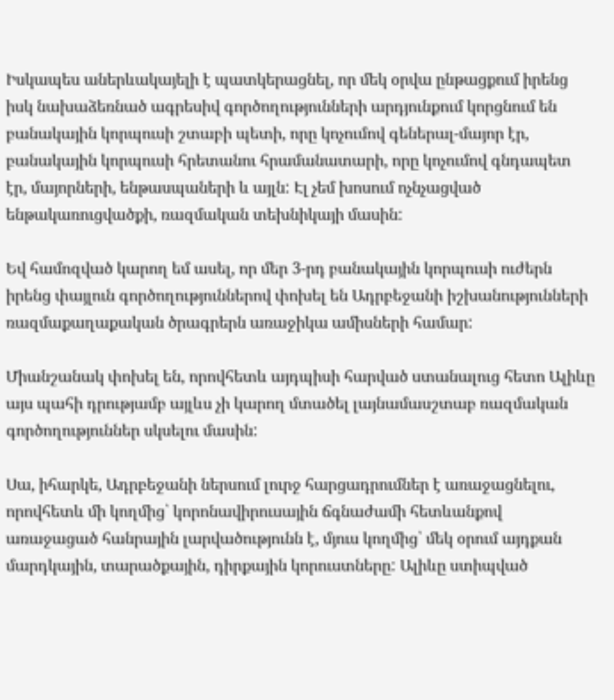Իսկապես աներևակայելի է պատկերացնել, որ մեկ օրվա ընթացքում իրենց իսկ նախաձեռնած ագրեսիվ գործողությունների արդյունքում կորցնում են բանակային կորպուսի շտաբի պետի, որը կոչումով գեներալ-մայոր էր, բանակային կորպուսի հրետանու հրամանատարի, որը կոչումով գնդապետ էր, մայորների, ենթասպաների և այլն: Էլ չեմ խոսում ոչնչացված ենթակառուցվածքի, ռազմական տեխնիկայի մասին:

Եվ համոզված կարող եմ ասել, որ մեր 3-րդ բանակային կորպուսի ուժերն իրենց փայլուն գործողություններով փոխել են Ադրբեջանի իշխանությունների ռազմաքաղաքական ծրագրերն առաջիկա ամիսների համար:

Միանշանակ փոխել են, որովհետև այդպիսի հարված ստանալուց հետո Ալիևը այս պահի դրությամբ այլևս չի կարող մտածել լայնամասշտաբ ռազմական գործողություններ սկսելու մասին:

Սա, իհարկե, Ադրբեջանի ներսում լուրջ հարցադրումներ է առաջացնելու, որովհետև մի կողմից՝ կորոնավիրուսային ճգնաժամի հետևանքով առաջացած հանրային լարվածությունն է, մյուս կողմից՝ մեկ օրում այդքան մարդկային, տարածքային, դիրքային կորուստները: Ալիևը ստիպված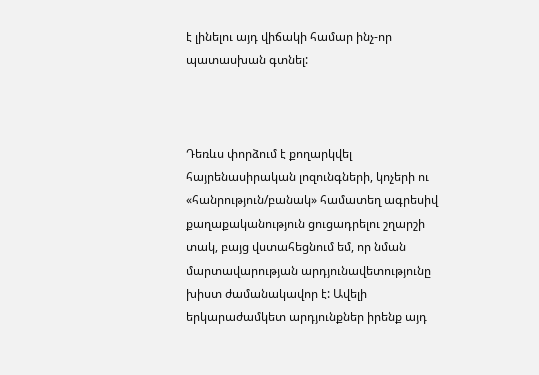է լինելու այդ վիճակի համար ինչ-որ պատասխան գտնել:



Դեռևս փորձում է քողարկվել հայրենասիրական լոզունգների, կոչերի ու «հանրություն/բանակ» համատեղ ագրեսիվ քաղաքականություն ցուցադրելու շղարշի տակ, բայց վստահեցնում եմ, որ նման մարտավարության արդյունավետությունը խիստ ժամանակավոր է: Ավելի երկարաժամկետ արդյունքներ իրենք այդ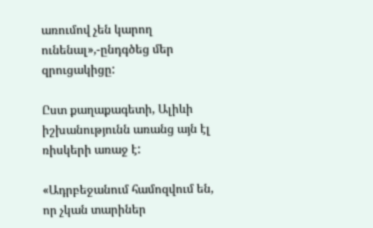առումով չեն կարող ունենալ»,-ընդգծեց մեր զրուցակիցը:

Ըստ քաղաքագետի, Ալիևի իշխանությունն առանց այն էլ ռիսկերի առաջ է:

«Ադրբեջանում համոզվում են, որ չկան տարիներ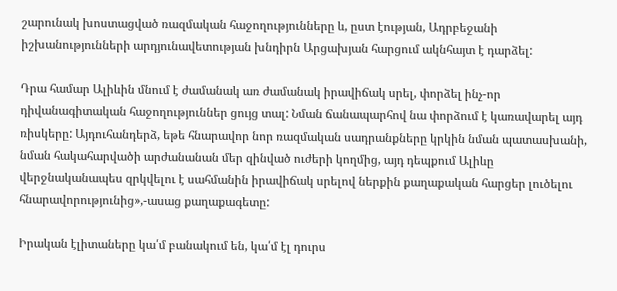շարունակ խոստացված ռազմական հաջողությունները և, ըստ էության, Ադրբեջանի իշխանությունների արդյունավետության խնդիրն Արցախյան հարցում ակնհայտ է դարձել:

Դրա համար Ալիևին մնում է ժամանակ առ ժամանակ իրավիճակ սրել, փորձել ինչ-որ դիվանագիտական հաջողություններ ցույց տալ: Նման ճանապարհով նա փորձում է կառավարել այդ ռիսկերը: Այդուհանդերձ, եթե հնարավոր նոր ռազմական սադրանքները կրկին նման պատասխանի, նման հակահարվածի արժանանան մեր զինված ուժերի կողմից, այդ դեպքում Ալիևը վերջնականապես զրկվելու է սահմանին իրավիճակ սրելով ներքին քաղաքական հարցեր լուծելու հնարավորությունից»,-ասաց քաղաքագետը:

Իրական էլիտաները կա՛մ բանակում են, կա՛մ էլ դուրս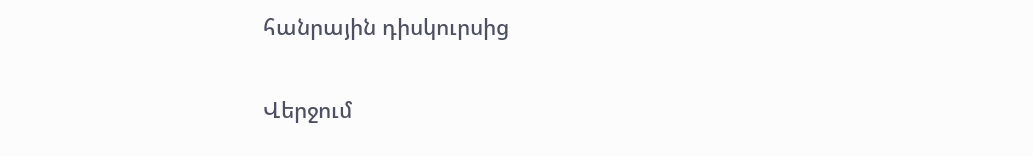հանրային դիսկուրսից

Վերջում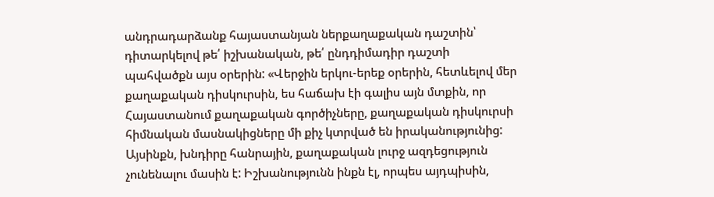անդրադարձանք հայաստանյան ներքաղաքական դաշտին՝ դիտարկելով թե՛ իշխանական, թե՛ ընդդիմադիր դաշտի պահվածքն այս օրերին: «Վերջին երկու-երեք օրերին, հետևելով մեր քաղաքական դիսկուրսին, ես հաճախ էի գալիս այն մտքին, որ Հայաստանում քաղաքական գործիչները, քաղաքական դիսկուրսի հիմնական մասնակիցները մի քիչ կտրված են իրականությունից: Այսինքն, խնդիրը հանրային, քաղաքական լուրջ ազդեցություն չունենալու մասին է: Իշխանությունն ինքն էլ, որպես այդպիսին,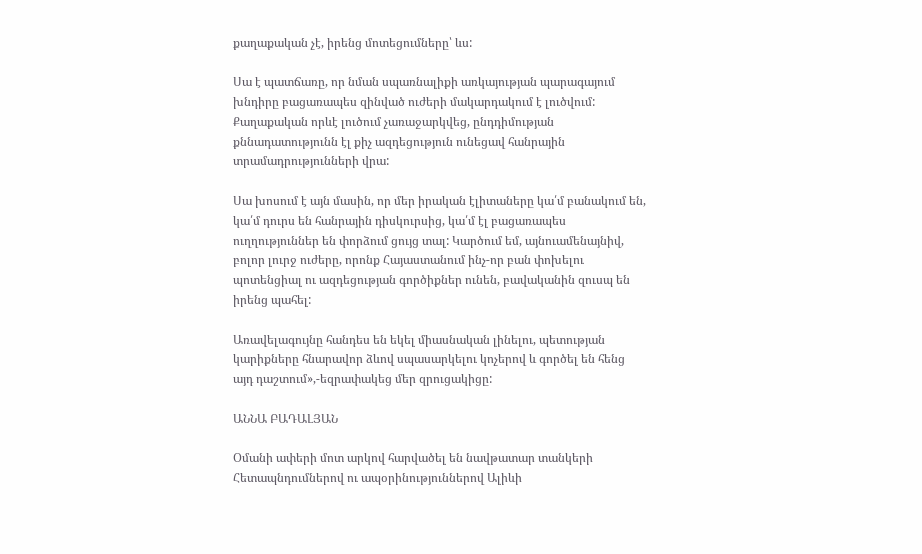քաղաքական չէ, իրենց մոտեցումները՝ ևս:

Սա է պատճառը, որ նման սպառնալիքի առկայության պարագայում խնդիրը բացառապես զինված ուժերի մակարդակում է լուծվում: Քաղաքական որևէ լուծում չառաջարկվեց, ընդդիմության քննադատությունն էլ քիչ ազդեցություն ունեցավ հանրային տրամադրությունների վրա:

Սա խոսում է այն մասին, որ մեր իրական էլիտաները կա՛մ բանակում են, կա՛մ դուրս են հանրային դիսկուրսից, կա՛մ էլ բացառապես ուղղություններ են փորձում ցույց տալ: Կարծում եմ, այնուամենայնիվ, բոլոր լուրջ ուժերը, որոնք Հայաստանում ինչ-որ բան փոխելու պոտենցիալ ու ազդեցության գործիքներ ունեն, բավականին զուսպ են իրենց պահել:

Առավելագույնը հանդես են եկել միասնական լինելու, պետության կարիքները հնարավոր ձևով սպասարկելու կոչերով և գործել են հենց այդ դաշտում»,-եզրափակեց մեր զրուցակիցը:

ԱՆՆԱ ԲԱԴԱԼՅԱՆ

Օմանի ափերի մոտ արկով հարվածել են նավթատար տանկերի Հետապնդումներով ու ապօրինություններով Ալիևի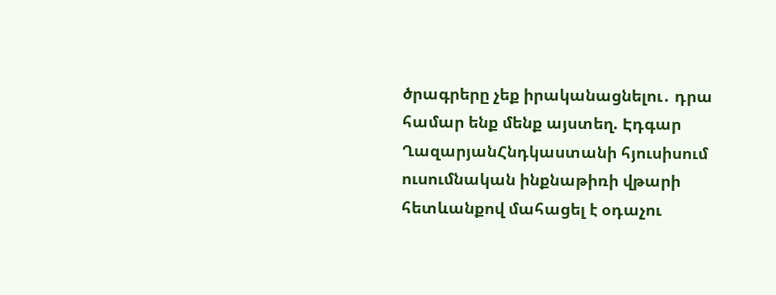ծրագրերը չեք իրականացնելու․ դրա համար ենք մենք այստեղ. Էդգար ՂազարյանՀնդկաստանի հյուսիսում ուսումնական ինքնաթիռի վթարի հետևանքով մահացել է օդաչու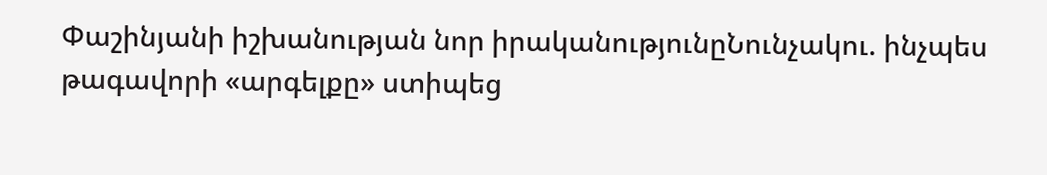Փաշինյանի իշխանության նոր իրականությունըՆունչակու. ինչպես թագավորի «արգելքը» ստիպեց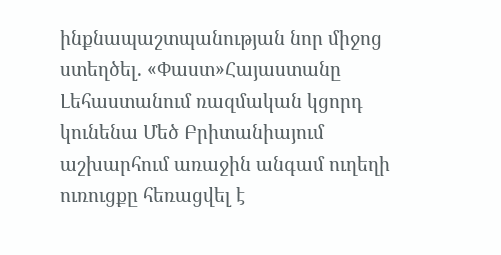ինքնապաշտպանության նոր միջոց ստեղծել. «Փաստ»Հայաստանը Լեհաստանում ռազմական կցորդ կունենա Մեծ Բրիտանիայում աշխարհում առաջին անգամ ուղեղի ուռուցքը հեռացվել է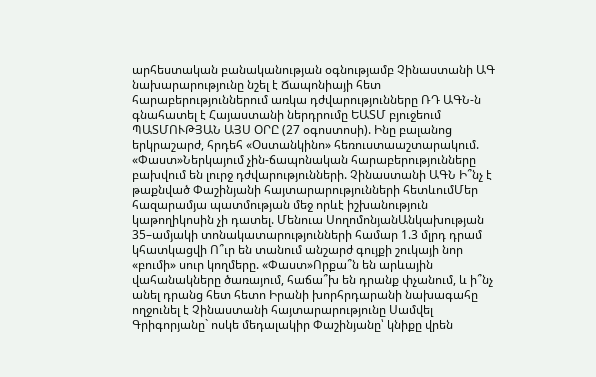արհեստական բանականության օգնությամբ Չինաստանի ԱԳ նախարարությունը նշել է Ճապոնիայի հետ հարաբերություններում առկա դժվարությունները ՌԴ ԱԳՆ-ն գնահատել է Հայաստանի ներդրումը ԵԱՏՄ բյուջեում ՊԱՏՄՈՒԹՅԱՆ ԱՅՍ ՕՐԸ (27 օգոստոսի). Ինը բալանոց երկրաշարժ, հրդեհ «Օստանկինո» հեռուստաաշտարակում. «Փաստ»Ներկայում չին-ճապոնական հարաբերությունները բախվում են լուրջ դժվարությունների. Չինաստանի ԱԳՆ Ի՞նչ է թաքնված Փաշինյանի հայտարարությունների հետևումՄեր հազարամյա պատմության մեջ որևէ իշխանություն կաթողիկոսին չի դատել. Մենուա ՍողոմոնյանԱնկախության 35–ամյակի տոնակատարությունների համար 1.3 մլրդ դրամ կհատկացվի Ո՞ւր են տանում անշարժ գույքի շուկայի նոր «բումի» սուր կողմերը. «Փաստ»Որքա՞ն են արևային վահանակները ծառայում, հաճա՞խ են դրանք փչանում, և ի՞նչ անել դրանց հետ հետո Իրանի խորհրդարանի նախագահը ողջունել է Չինաստանի հայտարարությունը Սամվել Գրիգորյանը` ոսկե մեդալակիր Փաշինյանը՝ կնիքը վրեն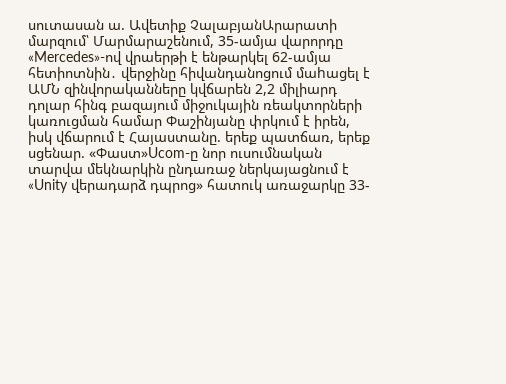սուտասան ա. Ավետիք ՉալաբյանԱրարատի մարզում՝ Մարմարաշենում, 35-ամյա վարորդը «Mercedes»-ով վրաերթի է ենթարկել 62-ամյա հետիոտնին․ վերջինը հիվանդանոցում մաhացել է ԱՄՆ զինվորականները կվճարեն 2,2 միլիարդ դոլար հինգ բազայում միջուկային ռեակտորների կառուցման համար Փաշինյանը փրկում է իրեն, իսկ վճարում է Հայաստանը. երեք պատճառ, երեք սցենար. «Փաստ»Ucom-ը նոր ուսումնական տարվա մեկնարկին ընդառաջ ներկայացնում է «Unity վերադարձ դպրոց» հատուկ առաջարկը 33-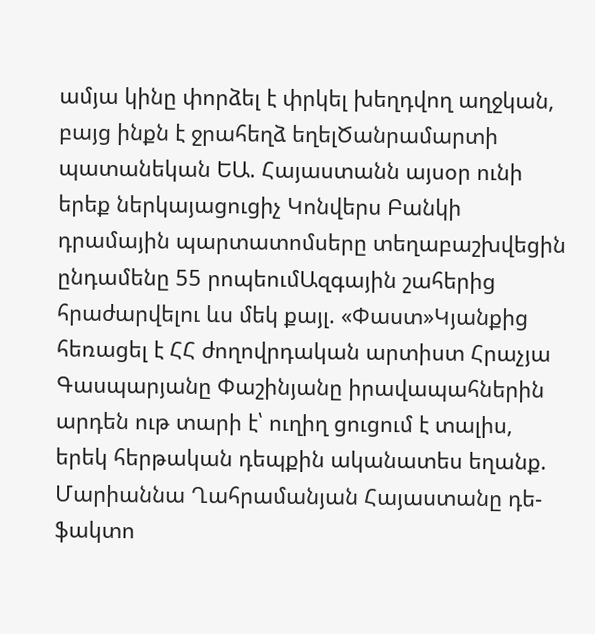ամյա կինը փորձել է փրկել խեղդվող աղջկան, բայց ինքն է ջրահեղձ եղելԾանրամարտի պատանեկան ԵԱ. Հայաստանն այսօր ունի երեք ներկայացուցիչ Կոնվերս Բանկի դրամային պարտատոմսերը տեղաբաշխվեցին ընդամենը 55 րոպեումԱզգային շահերից հրաժարվելու ևս մեկ քայլ. «Փաստ»Կյանքից հեռացել է ՀՀ ժողովրդական արտիստ Հրաչյա Գասպարյանը Փաշինյանը իրավապահներին արդեն ութ տարի է՝ ուղիղ ցուցում է տալիս, երեկ հերթական դեպքին ականատես եղանք. Մարիաննա Ղահրամանյան Հայաստանը դե-ֆակտո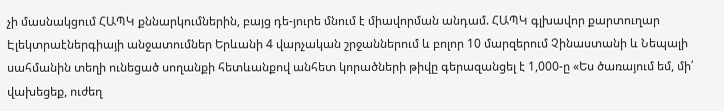չի մասնակցում ՀԱՊԿ քննարկումներին, բայց դե-յուրե մնում է միավորման անդամ. ՀԱՊԿ գլխավոր քարտուղար Էլեկտրաէներգիայի անջատումներ Երևանի 4 վարչական շրջաններում և բոլոր 10 մարզերում Չինաստանի և Նեպալի սահմանին տեղի ունեցած սողանքի հետևանքով անհետ կորածների թիվը գերազանցել է 1,000-ը «Ես ծառայում եմ, մի՛ վախեցեք, ուժեղ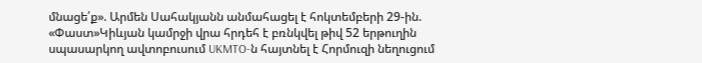մնացե՛ք». Արմեն Սահակյանն անմահացել է հոկտեմբերի 29-ին. «Փաստ»Կիևյան կամրջի վրա հրդեհ է բռնկվել թիվ 52 երթուղին սպասարկող ավտոբուսում UKMTO-ն հայտնել է Հորմուզի նեղուցում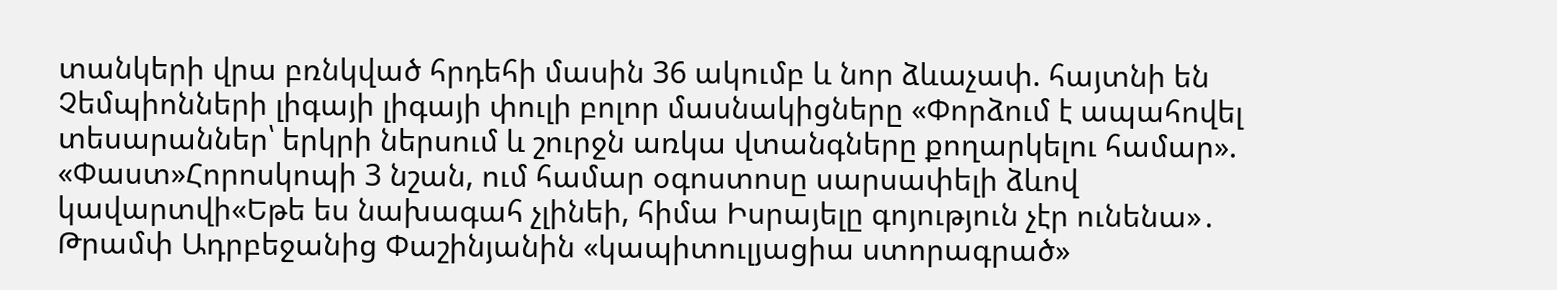տանկերի վրա բռնկված հրդեհի մասին 36 ակումբ և նոր ձևաչափ. հայտնի են Չեմպիոնների լիգայի լիգայի փուլի բոլոր մասնակիցները «Փորձում է ապահովել տեսարաններ՝ երկրի ներսում և շուրջն առկա վտանգները քողարկելու համար». «Փաստ»Հորոսկոպի 3 նշան, ում համար օգոստոսը սարսափելի ձևով կավարտվի«Եթե ես նախագահ չլինեի, հիմա Իսրայելը գոյություն չէր ունենա»․ Թրամփ Ադրբեջանից Փաշինյանին «կապիտուլյացիա ստորագրած»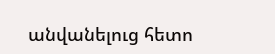անվանելուց հետո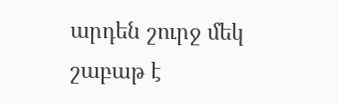արդեն շուրջ մեկ շաբաթ է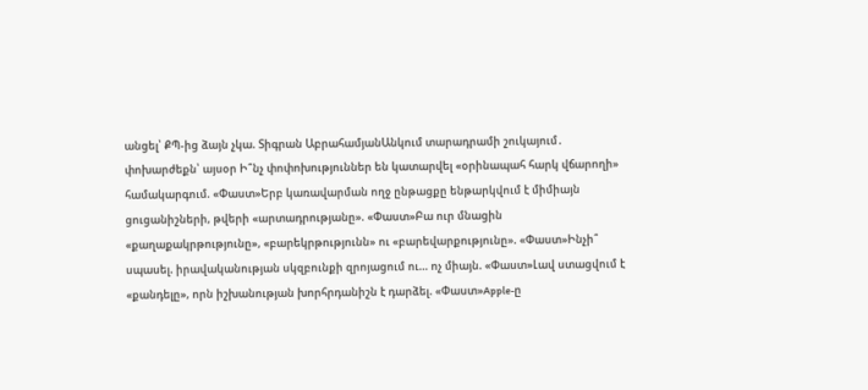անցել՝ ՔՊ-ից ձայն չկա. Տիգրան ԱբրահամյանԱնկում տարադրամի շուկայում․ փոխարժեքն՝ այսօր Ի՞նչ փոփոխություններ են կատարվել «օրինապահ հարկ վճարողի» համակարգում. «Փաստ»Երբ կառավարման ողջ ընթացքը ենթարկվում է միմիայն ցուցանիշների, թվերի «արտադրությանը». «Փաստ»Բա ուր մնացին «քաղաքակրթությունը», «բարեկրթությունն» ու «բարեվարքությունը». «Փաստ»Ինչի՞ սպասել. իրավականության սկզբունքի զրոյացում ու... ոչ միայն. «Փաստ»Լավ ստացվում է «քանդելը», որն իշխանության խորհրդանիշն է դարձել. «Փաստ»Apple-ը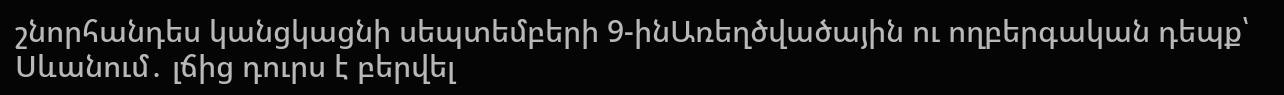շնորհանդես կանցկացնի սեպտեմբերի 9-ինԱռեղծվածային ու ողբերգական դեպք՝ Սևանում․ լճից դուրս է բերվել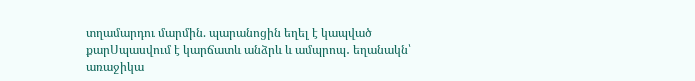տղամարդու մարմին. պարանոցին եղել է կապված քարՍպասվում է կարճատև անձրև և ամպրոպ․ եղանակն՝ առաջիկա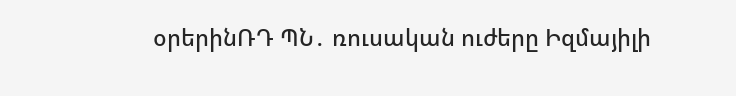օրերինՌԴ ՊՆ․ ռուսական ուժերը Իզմայիլի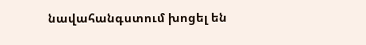նավահանգստում խոցել են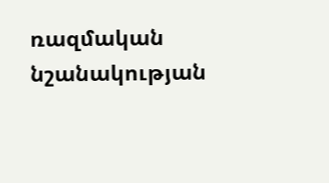ռազմական նշանակության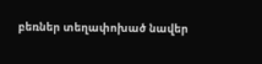բեռներ տեղափոխած նավեր